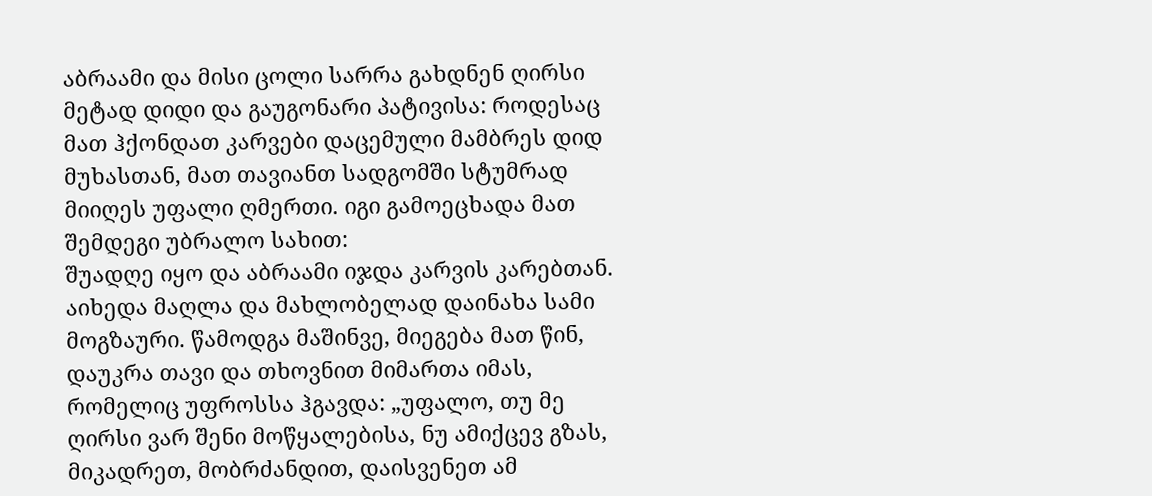აბრაამი და მისი ცოლი სარრა გახდნენ ღირსი მეტად დიდი და გაუგონარი პატივისა: როდესაც მათ ჰქონდათ კარვები დაცემული მამბრეს დიდ მუხასთან, მათ თავიანთ სადგომში სტუმრად მიიღეს უფალი ღმერთი. იგი გამოეცხადა მათ შემდეგი უბრალო სახით:
შუადღე იყო და აბრაამი იჯდა კარვის კარებთან. აიხედა მაღლა და მახლობელად დაინახა სამი მოგზაური. წამოდგა მაშინვე, მიეგება მათ წინ, დაუკრა თავი და თხოვნით მიმართა იმას, რომელიც უფროსსა ჰგავდა: „უფალო, თუ მე ღირსი ვარ შენი მოწყალებისა, ნუ ამიქცევ გზას, მიკადრეთ, მობრძანდით, დაისვენეთ ამ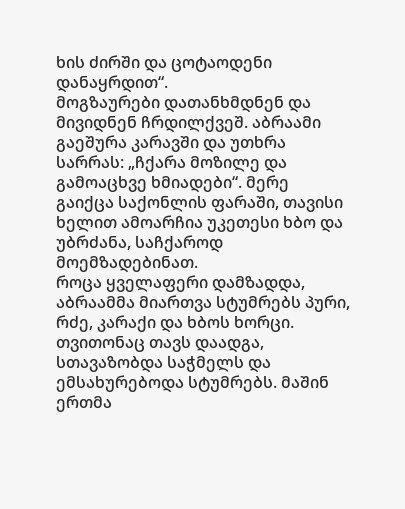ხის ძირში და ცოტაოდენი დანაყრდით“.
მოგზაურები დათანხმდნენ და მივიდნენ ჩრდილქვეშ. აბრაამი გაეშურა კარავში და უთხრა სარრას: „ჩქარა მოზილე და გამოაცხვე ხმიადები“. მერე გაიქცა საქონლის ფარაში, თავისი ხელით ამოარჩია უკეთესი ხბო და უბრძანა, საჩქაროდ მოემზადებინათ.
როცა ყველაფერი დამზადდა, აბრაამმა მიართვა სტუმრებს პური, რძე, კარაქი და ხბოს ხორცი. თვითონაც თავს დაადგა, სთავაზობდა საჭმელს და ემსახურებოდა სტუმრებს. მაშინ ერთმა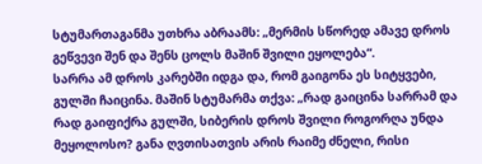სტუმართაგანმა უთხრა აბრაამს: „მერმის სწორედ ამავე დროს გეწვევი შენ და შენს ცოლს მაშინ შვილი ეყოლება“.
სარრა ამ დროს კარებში იდგა და, რომ გაიგონა ეს სიტყვები, გულში ჩაიცინა. მაშინ სტუმარმა თქვა: „რად გაიცინა სარრამ და რად გაიფიქრა გულში, სიბერის დროს შვილი როგორღა უნდა მეყოლოსო? განა ღვთისათვის არის რაიმე ძნელი, რისი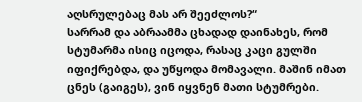აღსრულებაც მას არ შეეძლოს?“
სარრამ და აბრაამმა ცხადად დაინახეს, რომ სტუმარმა ისიც იცოდა, რასაც კაცი გულში იფიქრებდა, და უწყოდა მომავალი. მაშინ იმათ ცნეს (გაიგეს), ვინ იყვნენ მათი სტუმრები.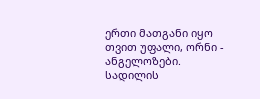ერთი მათგანი იყო თვით უფალი, ორნი - ანგელოზები.
სადილის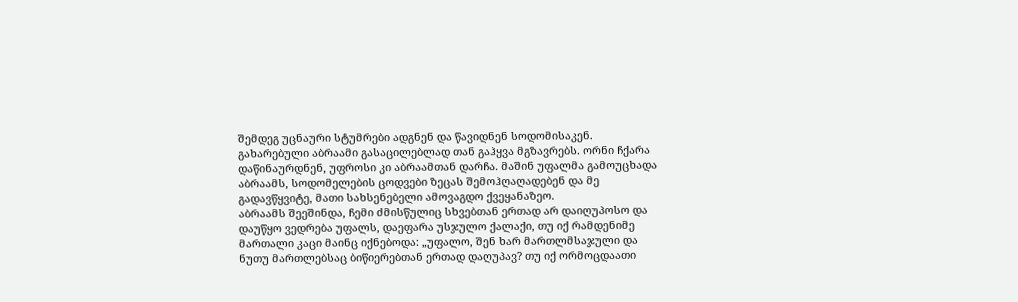შემდეგ უცნაური სტუმრები ადგნენ და წავიდნენ სოდომისაკენ. გახარებული აბრაამი გასაცილებლად თან გაჰყვა მგზავრებს. ორნი ჩქარა დაწინაურდნენ, უფროსი კი აბრაამთან დარჩა. მაშინ უფალმა გამოუცხადა აბრაამს, სოდომელების ცოდვები ზეცას შემოჰღაღადებენ და მე გადავწყვიტე, მათი სახსენებელი ამოვაგდო ქვეყანაზეო.
აბრაამს შეეშინდა, ჩემი ძმისწულიც სხვებთან ერთად არ დაიღუპოსო და დაუწყო ვედრება უფალს, დაეფარა უსჯულო ქალაქი, თუ იქ რამდენიმე მართალი კაცი მაინც იქნებოდა: „უფალო, შენ ხარ მართლმსაჯული და ნუთუ მართლებსაც ბიწიერებთან ერთად დაღუპავ? თუ იქ ორმოცდაათი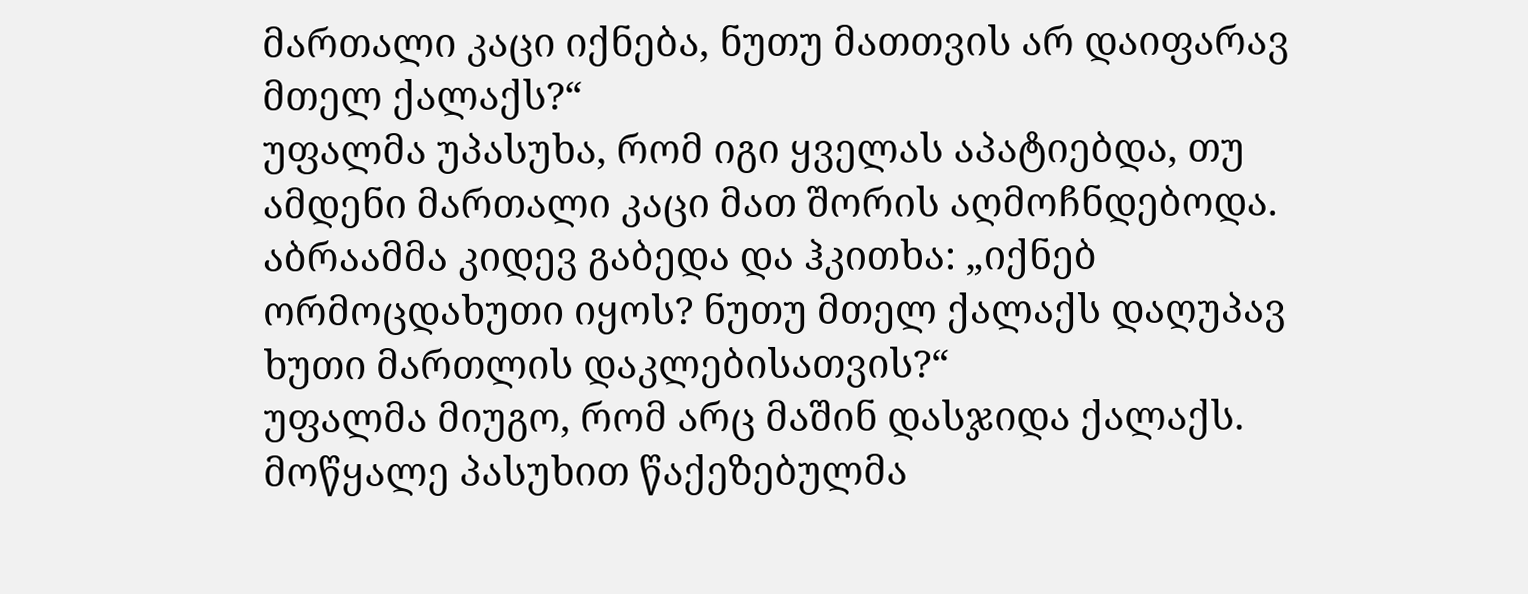მართალი კაცი იქნება, ნუთუ მათთვის არ დაიფარავ მთელ ქალაქს?“
უფალმა უპასუხა, რომ იგი ყველას აპატიებდა, თუ ამდენი მართალი კაცი მათ შორის აღმოჩნდებოდა.
აბრაამმა კიდევ გაბედა და ჰკითხა: „იქნებ ორმოცდახუთი იყოს? ნუთუ მთელ ქალაქს დაღუპავ ხუთი მართლის დაკლებისათვის?“
უფალმა მიუგო, რომ არც მაშინ დასჯიდა ქალაქს.
მოწყალე პასუხით წაქეზებულმა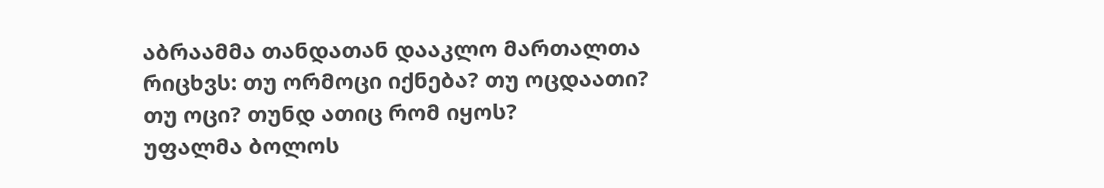აბრაამმა თანდათან დააკლო მართალთა რიცხვს: თუ ორმოცი იქნება? თუ ოცდაათი? თუ ოცი? თუნდ ათიც რომ იყოს?
უფალმა ბოლოს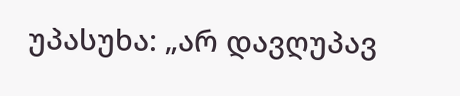უპასუხა: „არ დავღუპავ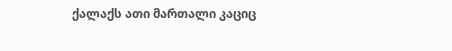ქალაქს ათი მართალი კაციც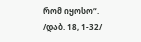რომ იყოსო“.
/დაბ. 18, 1-32/